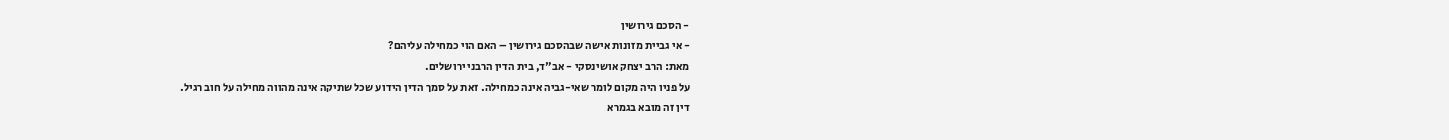- הסכם גירושין
- אי גביית מזונות אישה שבהסכם גירושין – האם הוי כמחילה עליהם?
מאת: הרב יצחק אושינסקי - אב"ד, בית הדין הרבני ירושלים.
על פניו היה מקום לומר שאי-גביה אינה כמחילה. זאת על סמך הדין הידוע שכל שתיקה אינה מהווה מחילה על חוב רגיל.
דין זה מובא בגמרא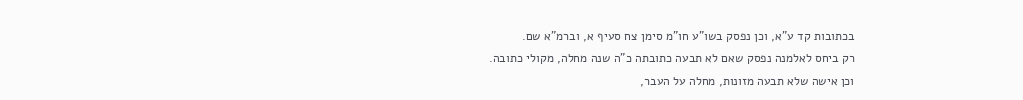בכתובות קד ע"א, וכן נפסק בשו"ע חו"מ סימן צח סעיף א, וברמ"א שם.
רק ביחס לאלמנה נפסק שאם לא תבעה כתובתה כ"ה שנה מחלה, מקולי כתובה.
וכן אישה שלא תבעה מזונות, מחלה על העבר,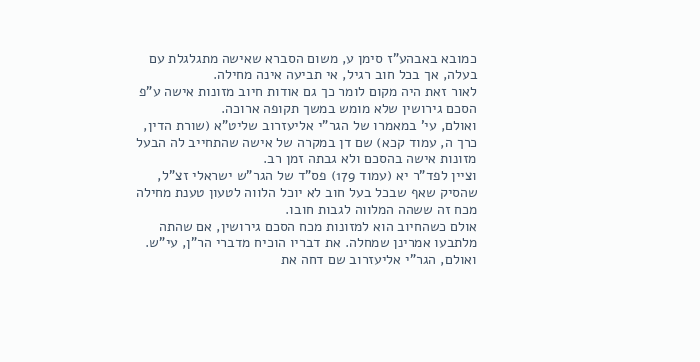כמובא באבהע"ז סימן ע, משום הסברא שאישה מתגלגלת עם בעלה, אך בכל חוב רגיל, אי תביעה אינה מחילה.
לאור זאת היה מקום לומר כך גם אודות חיוב מזונות אישה ע"פ הסכם גירושין שלא מומש במשך תקופה ארוכה.
ואולם, עי' במאמרו של הגר"י אליעזרוב שליט"א (שורת הדין, כרך ה, עמוד קכא) שם דן במקרה של אישה שהתחייב לה הבעל מזונות אישה בהסכם ולא גבתה זמן רב.
וציין לפד"ר יא (עמוד 179) פס"ד של הגר"ש ישראלי זצ"ל, שהסיק שאף שבכל בעל חוב לא יוכל הלווה לטעון טענת מחילה מכח זה ששהה המלווה לגבות חובו.
אולם כשהחיוב הוא למזונות מכח הסכם גירושין, אם שהתה מלתבעו אמרינן שמחלה. את דבריו הוכיח מדברי הר"ן, עי"ש.
ואולם, הגר"י אליעזרוב שם דחה את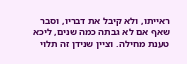ראייתו, ולא קיבל את דבריו, וסבר שאף אם לא גבתה כמה שנים, ליכא טענת מחילה. וציין שנידן זה תלוי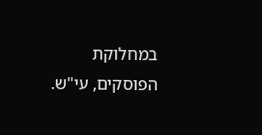במחלוקת הפוסקים, עי"ש.